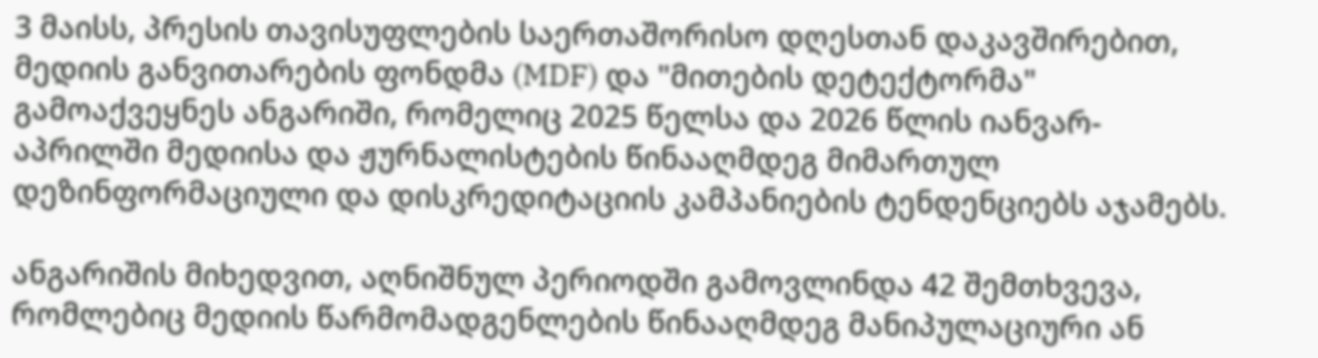3 მაისს, პრესის თავისუფლების საერთაშორისო დღესთან დაკავშირებით, მედიის განვითარების ფონდმა (MDF) და "მითების დეტექტორმა" გამოაქვეყნეს ანგარიში, რომელიც 2025 წელსა და 2026 წლის იანვარ-აპრილში მედიისა და ჟურნალისტების წინააღმდეგ მიმართულ დეზინფორმაციული და დისკრედიტაციის კამპანიების ტენდენციებს აჯამებს.

ანგარიშის მიხედვით, აღნიშნულ პერიოდში გამოვლინდა 42 შემთხვევა, რომლებიც მედიის წარმომადგენლების წინააღმდეგ მანიპულაციური ან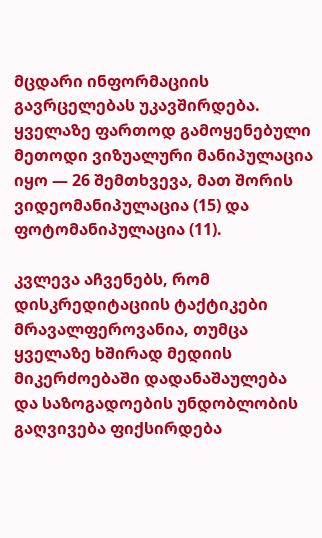მცდარი ინფორმაციის გავრცელებას უკავშირდება. ყველაზე ფართოდ გამოყენებული მეთოდი ვიზუალური მანიპულაცია იყო — 26 შემთხვევა, მათ შორის ვიდეომანიპულაცია (15) და ფოტომანიპულაცია (11).

კვლევა აჩვენებს, რომ დისკრედიტაციის ტაქტიკები მრავალფეროვანია, თუმცა ყველაზე ხშირად მედიის მიკერძოებაში დადანაშაულება და საზოგადოების უნდობლობის გაღვივება ფიქსირდება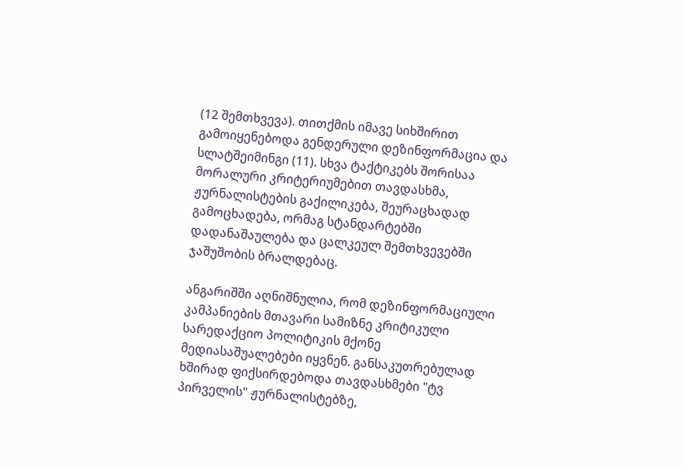(12 შემთხვევა). თითქმის იმავე სიხშირით გამოიყენებოდა გენდერული დეზინფორმაცია და სლატშეიმინგი (11). სხვა ტაქტიკებს შორისაა მორალური კრიტერიუმებით თავდასხმა, ჟურნალისტების გაქილიკება, შეურაცხადად გამოცხადება, ორმაგ სტანდარტებში დადანაშაულება და ცალკეულ შემთხვევებში ჯაშუშობის ბრალდებაც.

ანგარიშში აღნიშნულია, რომ დეზინფორმაციული კამპანიების მთავარი სამიზნე კრიტიკული სარედაქციო პოლიტიკის მქონე მედიასაშუალებები იყვნენ. განსაკუთრებულად ხშირად ფიქსირდებოდა თავდასხმები "ტვ პირველის" ჟურნალისტებზე,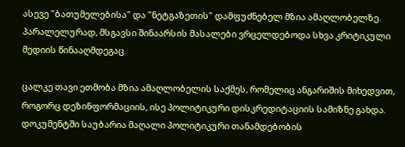ასევე "ბათუმელებისა" და "ნეტგაზეთის" დამფუძნებელ მზია ამაღლობელზე. პარალელურად, მსგავსი შინაარსის მასალები ვრცელდებოდა სხვა კრიტიკული მედიის წინააღმდეგაც.

ცალკე თავი ეთმობა მზია ამაღლობელის საქმეს, რომელიც ანგარიშის მიხედვით, როგორც დეზინფორმაციის, ისე პოლიტიკური დისკრედიტაციის სამიზნე გახდა. დოკუმენტში საუბარია მაღალი პოლიტიკური თანამდებობის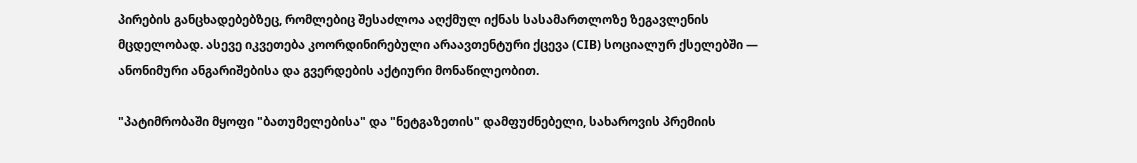პირების განცხადებებზეც, რომლებიც შესაძლოა აღქმულ იქნას სასამართლოზე ზეგავლენის მცდელობად. ასევე იკვეთება კოორდინირებული არაავთენტური ქცევა (CIB) სოციალურ ქსელებში — ანონიმური ანგარიშებისა და გვერდების აქტიური მონაწილეობით.

"პატიმრობაში მყოფი "ბათუმელებისა" და "ნეტგაზეთის" დამფუძნებელი, სახაროვის პრემიის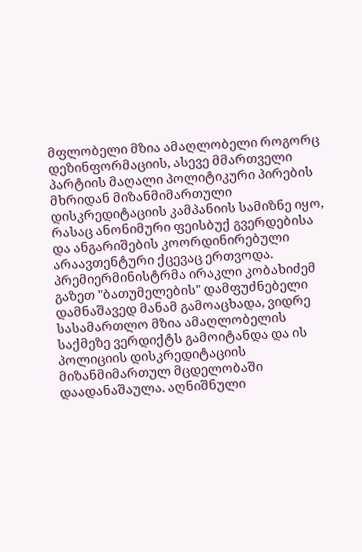მფლობელი მზია ამაღლობელი როგორც დეზინფორმაციის, ასევე მმართველი პარტიის მაღალი პოლიტიკური პირების მხრიდან მიზანმიმართული დისკრედიტაციის კამპანიის სამიზნე იყო, რასაც ანონიმური ფეისბუქ გვერდებისა და ანგარიშების კოორდინირებული არაავთენტური ქცევაც ერთვოდა. პრემიერმინისტრმა ირაკლი კობახიძემ გაზეთ "ბათუმელების" დამფუძნებელი დამნაშავედ მანამ გამოაცხადა, ვიდრე სასამართლო მზია ამაღლობელის საქმეზე ვერდიქტს გამოიტანდა და ის პოლიციის დისკრედიტაციის მიზანმიმართულ მცდელობაში დაადანაშაულა. აღნიშნული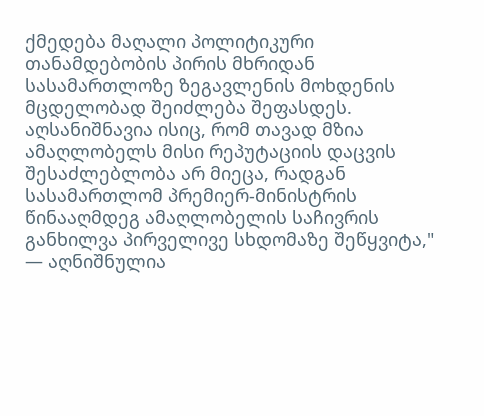ქმედება მაღალი პოლიტიკური თანამდებობის პირის მხრიდან სასამართლოზე ზეგავლენის მოხდენის მცდელობად შეიძლება შეფასდეს. აღსანიშნავია ისიც, რომ თავად მზია ამაღლობელს მისი რეპუტაციის დაცვის შესაძლებლობა არ მიეცა, რადგან სასამართლომ პრემიერ-მინისტრის წინააღმდეგ ამაღლობელის საჩივრის განხილვა პირველივე სხდომაზე შეწყვიტა," — აღნიშნულია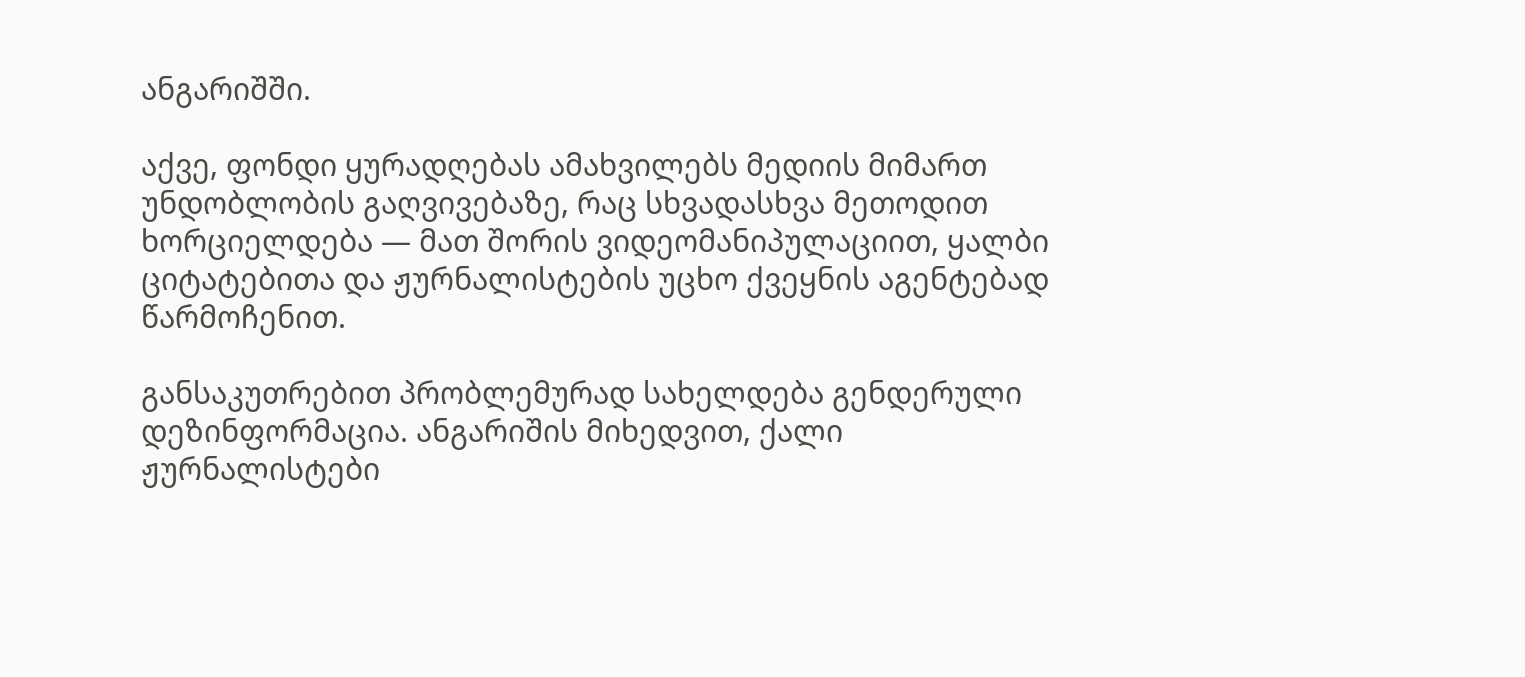ანგარიშში.

აქვე, ფონდი ყურადღებას ამახვილებს მედიის მიმართ უნდობლობის გაღვივებაზე, რაც სხვადასხვა მეთოდით ხორციელდება — მათ შორის ვიდეომანიპულაციით, ყალბი ციტატებითა და ჟურნალისტების უცხო ქვეყნის აგენტებად წარმოჩენით.

განსაკუთრებით პრობლემურად სახელდება გენდერული დეზინფორმაცია. ანგარიშის მიხედვით, ქალი ჟურნალისტები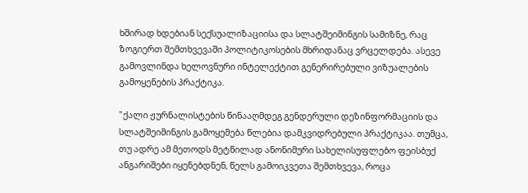ხშირად ხდებიან სექსუალიზაციისა და სლატშეიმინგის სამიზნე, რაც ზოგიერთ შემთხვევაში პოლიტიკოსების მხრიდანაც ვრცელდება. ასევე გამოვლინდა ხელოვნური ინტელექტით გენერირებული ვიზუალების გამოყენების პრაქტიკა.

"ქალი ჟურნალისტების წინააღმდეგ გენდერული დეზინფორმაციის და სლატშეიმინგის გამოყემება წლებია დამკვიდრებული პრაქტიკაა. თუმცა, თუ ადრე ამ მეთოდს მეტწილად ანონიმური სახელისუფლებო ფეისბუქ ანგარიშები იყენებდნენ, წელს გამოიკვეთა შემთხვევა, როცა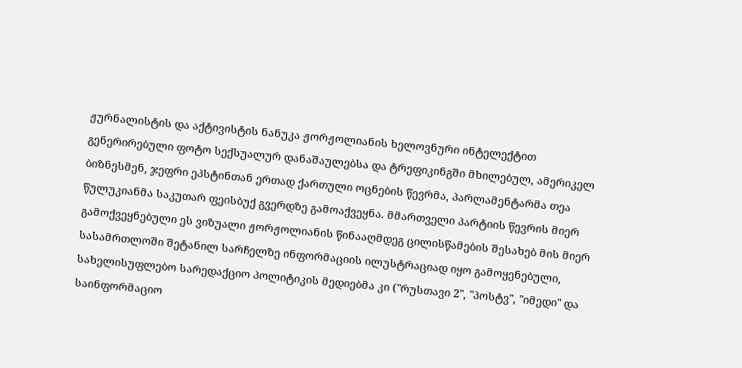ჟურნალისტის და აქტივისტის ნანუკა ჟორჟოლიანის ხელოვნური ინტელექტით გენერირებული ფოტო სექსუალურ დანაშაულებსა და ტრეფიკინგში მხილებულ, ამერიკელ ბიზნესმენ, ჯეფრი ეპსტინთან ერთად ქართული ოცნების წევრმა, პარლამენტარმა თეა წულუკიანმა საკუთარ ფეისბუქ გვერდზე გამოაქვეყნა. მმართველი პარტიის წევრის მიერ გამოქვეყნებული ეს ვიზუალი ჟორჟოლიანის წინააღმდეგ ცილისწამების შესახებ მის მიერ სასამრთლოში შეტანილ სარჩელზე ინფორმაციის ილუსტრაციად იყო გამოყენებული, სახელისუფლებო სარედაქციო პოლიტიკის მედიებმა კი ("რუსთავი 2", "პოსტვ", "იმედი" და საინფორმაციო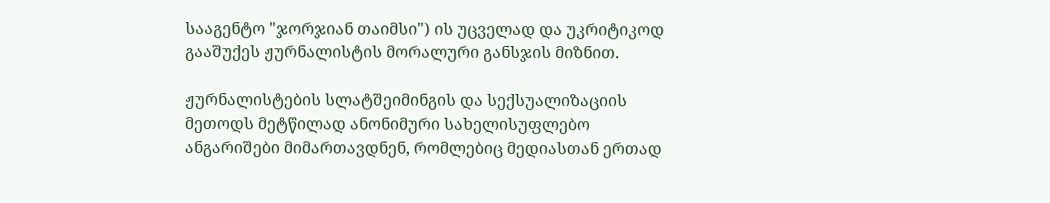სააგენტო "ჯორჯიან თაიმსი") ის უცველად და უკრიტიკოდ გააშუქეს ჟურნალისტის მორალური განსჯის მიზნით.

ჟურნალისტების სლატშეიმინგის და სექსუალიზაციის მეთოდს მეტწილად ანონიმური სახელისუფლებო ანგარიშები მიმართავდნენ, რომლებიც მედიასთან ერთად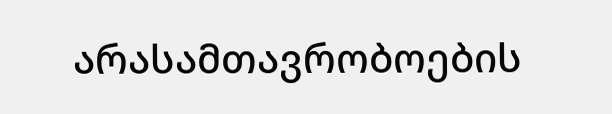არასამთავრობოების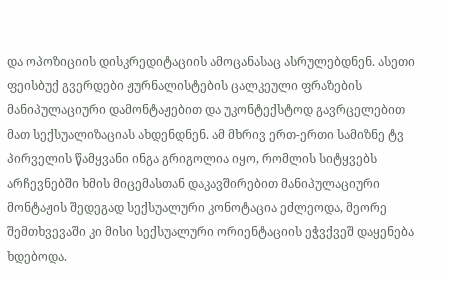და ოპოზიციის დისკრედიტაციის ამოცანასაც ასრულებდნენ. ასეთი ფეისბუქ გვერდები ჟურნალისტების ცალკეული ფრაზების მანიპულაციური დამონტაჟებით და უკონტექსტოდ გავრცელებით მათ სექსუალიზაციას ახდენდნენ. ამ მხრივ ერთ-ერთი სამიზნე ტვ პირველის წამყვანი ინგა გრიგოლია იყო, რომლის სიტყვებს არჩევნებში ხმის მიცემასთან დაკავშირებით მანიპულაციური მონტაჟის შედეგად სექსუალური კონოტაცია ეძლეოდა, მეორე შემთხვევაში კი მისი სექსუალური ორიენტაციის ეჭვქვეშ დაყენება ხდებოდა.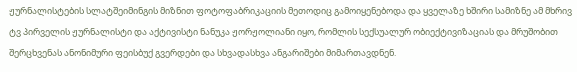ჟურნალისტების სლატშეიმინგის მიზნით ფოტოფაბრიკაციის მეთოდიც გამოიყენებოდა და ყველაზე ხშირი სამიზნე ამ მხრივ ტვ პირველის ჟურნალისტი და აქტივისტი ნანუკა ჟორჟოლიანი იყო, რომლის სექსუალურ ობიექტივიზაციას და მრუშობით შერცხვენას ანონიმური ფეისბუქ გვერდები და სხვადასხვა ანგარიშები მიმართავდნენ.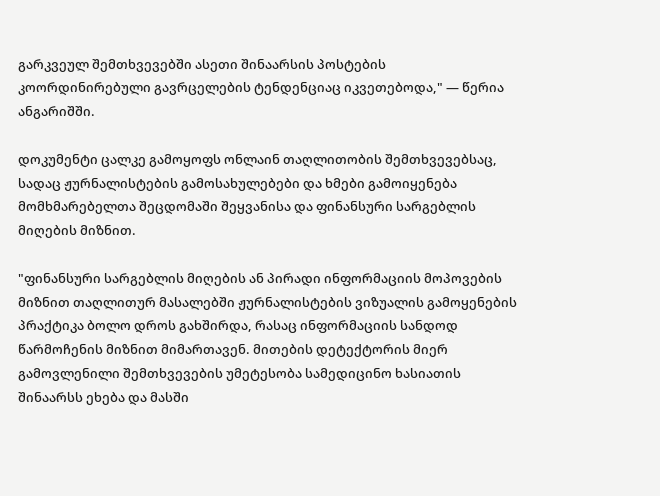გარკვეულ შემთხვევებში ასეთი შინაარსის პოსტების კოორდინირებული გავრცელების ტენდენციაც იკვეთებოდა," — წერია ანგარიშში.

დოკუმენტი ცალკე გამოყოფს ონლაინ თაღლითობის შემთხვევებსაც, სადაც ჟურნალისტების გამოსახულებები და ხმები გამოიყენება მომხმარებელთა შეცდომაში შეყვანისა და ფინანსური სარგებლის მიღების მიზნით.

"ფინანსური სარგებლის მიღების ან პირადი ინფორმაციის მოპოვების მიზნით თაღლითურ მასალებში ჟურნალისტების ვიზუალის გამოყენების პრაქტიკა ბოლო დროს გახშირდა, რასაც ინფორმაციის სანდოდ წარმოჩენის მიზნით მიმართავენ. მითების დეტექტორის მიერ გამოვლენილი შემთხვევების უმეტესობა სამედიცინო ხასიათის შინაარსს ეხება და მასში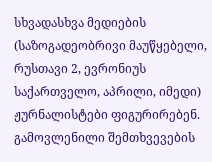სხვადასხვა მედიების (საზოგადეობრივი მაუწყებელი, რუსთავი 2, ევრონიუს საქართველო, აპრილი, იმედი) ჟურნალისტები ფიგურირებენ. გამოვლენილი შემთხვევების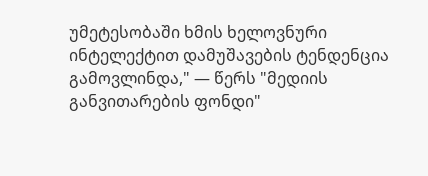უმეტესობაში ხმის ხელოვნური ინტელექტით დამუშავების ტენდენცია გამოვლინდა," — წერს "მედიის განვითარების ფონდი"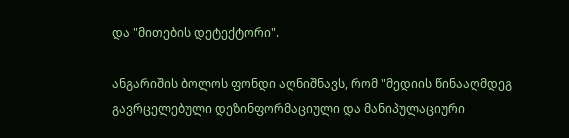და "მითების დეტექტორი".

ანგარიშის ბოლოს ფონდი აღნიშნავს, რომ "მედიის წინააღმდეგ გავრცელებული დეზინფორმაციული და მანიპულაციური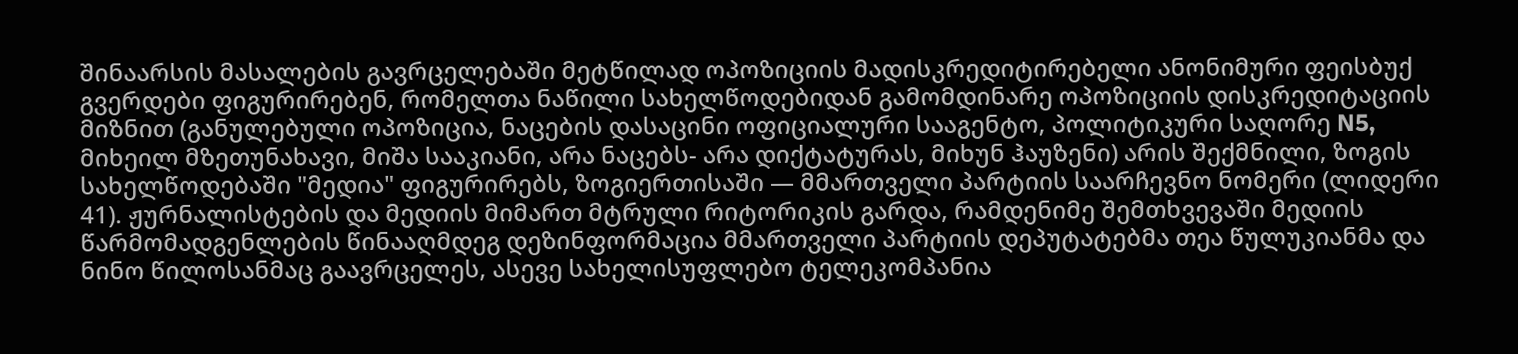შინაარსის მასალების გავრცელებაში მეტწილად ოპოზიციის მადისკრედიტირებელი ანონიმური ფეისბუქ გვერდები ფიგურირებენ, რომელთა ნაწილი სახელწოდებიდან გამომდინარე ოპოზიციის დისკრედიტაციის მიზნით (განულებული ოპოზიცია, ნაცების დასაცინი ოფიციალური სააგენტო, პოლიტიკური საღორე N5, მიხეილ მზეთუნახავი, მიშა სააკიანი, არა ნაცებს- არა დიქტატურას, მიხუნ ჰაუზენი) არის შექმნილი, ზოგის სახელწოდებაში "მედია" ფიგურირებს, ზოგიერთისაში — მმართველი პარტიის საარჩევნო ნომერი (ლიდერი 41). ჟურნალისტების და მედიის მიმართ მტრული რიტორიკის გარდა, რამდენიმე შემთხვევაში მედიის წარმომადგენლების წინააღმდეგ დეზინფორმაცია მმართველი პარტიის დეპუტატებმა თეა წულუკიანმა და ნინო წილოსანმაც გაავრცელეს, ასევე სახელისუფლებო ტელეკომპანია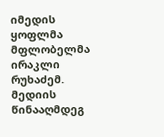იმედის ყოფლმა მფლობელმა ირაკლი რუხაძემ. მედიის წინააღმდეგ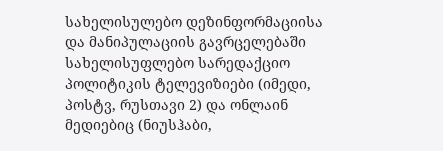სახელისულებო დეზინფორმაციისა და მანიპულაციის გავრცელებაში სახელისუფლებო სარედაქციო პოლიტიკის ტელევიზიები (იმედი, პოსტვ, რუსთავი 2) და ონლაინ მედიებიც (ნიუსჰაბი,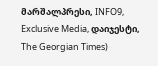მარშალპრესი, INFO9, Exclusive Media, დაიჯესტი, The Georgian Times)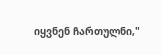იყვნენ ჩართულნი,"